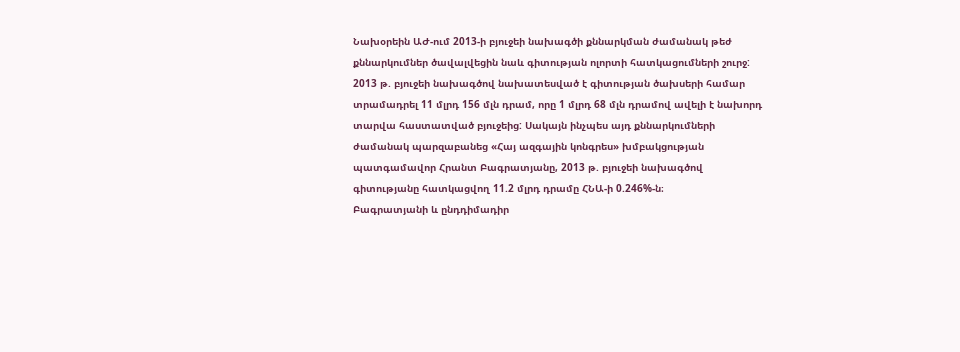Նախօրեին ԱԺ-ում 2013-ի բյուջեի նախագծի քննարկման ժամանակ թեժ քննարկումներ ծավալվեցին նաև գիտության ոլորտի հատկացումների շուրջ: 2013 թ. բյուջեի նախագծով նախատեսված է գիտության ծախսերի համար տրամադրել 11 մլրդ 156 մլն դրամ, որը 1 մլրդ 68 մլն դրամով ավելի է նախորդ տարվա հաստատված բյուջեից: Սակայն ինչպես այդ քննարկումների ժամանակ պարզաբանեց «Հայ ազգային կոնգրես» խմբակցության պատգամավոր Հրանտ Բագրատյանը, 2013 թ. բյուջեի նախագծով գիտությանը հատկացվող 11.2 մլրդ դրամը ՀՆԱ-ի 0.246%-ն։
Բագրատյանի և ընդդիմադիր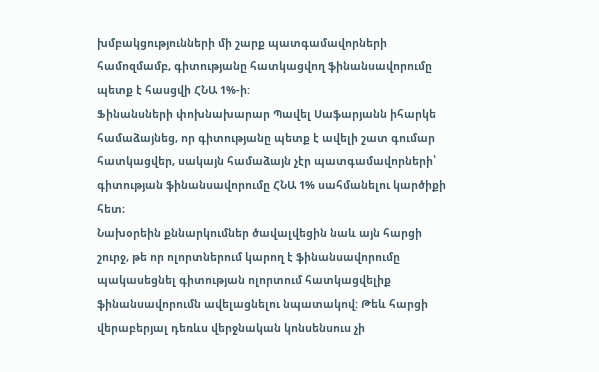խմբակցությունների մի շարք պատգամավորների համոզմամբ, գիտությանը հատկացվող ֆինանսավորումը պետք է հասցվի ՀՆԱ 1%-ի:
Ֆինանսների փոխնախարար Պավել Սաֆարյանն իհարկե համաձայնեց, որ գիտությանը պետք է ավելի շատ գումար հատկացվեր, սակայն համաձայն չէր պատգամավորների՝ գիտության ֆինանսավորումը ՀՆԱ 1% սահմանելու կարծիքի հետ։
Նախօրեին քննարկումներ ծավալվեցին նաև այն հարցի շուրջ, թե որ ոլորտներում կարող է ֆինանսավորումը պակասեցնել գիտության ոլորտում հատկացվելիք ֆինանսավորումն ավելացնելու նպատակով: Թեև հարցի վերաբերյալ դեռևս վերջնական կոնսենսուս չի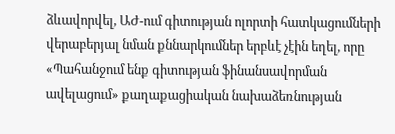ձևավորվել, ԱԺ-ում գիտության ոլորտի հատկացումների վերաբերյալ նման քննարկումներ երբևէ չէին եղել, որը «Պահանջում ենք գիտության ֆինանսավորման ավելացում» քաղաքացիական նախաձեռնության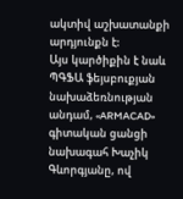ակտիվ աշխատանքի արդյունքն է:
Այս կարծիքին է նաև ՊԳՖԱ ֆեյսբուքյան նախաձեռնության անդամ, «ARMACAD» գիտական ցանցի նախագահ Խաչիկ Գևորգյանը, ով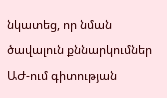նկատեց, որ նման ծավալուն քննարկումներ ԱԺ-ում գիտության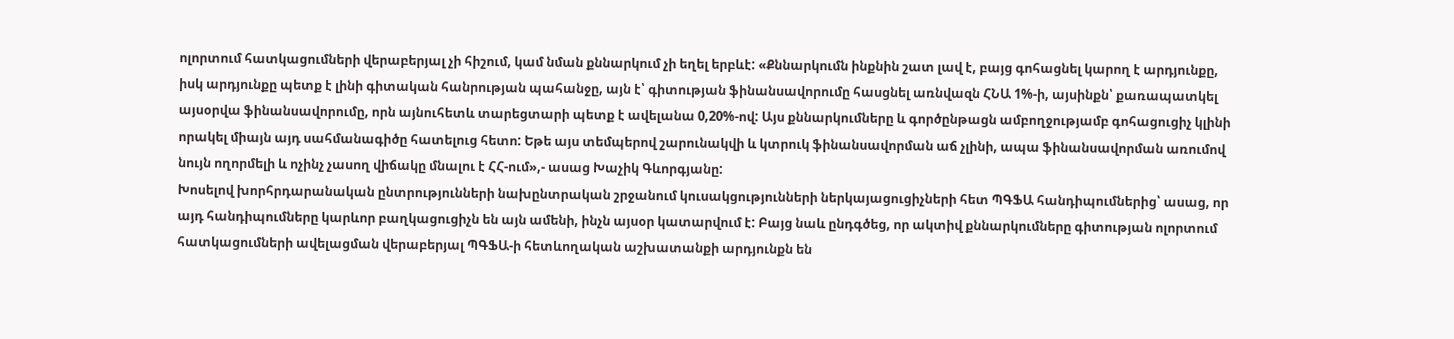ոլորտում հատկացումների վերաբերյալ չի հիշում, կամ նման քննարկում չի եղել երբևէ: «Քննարկումն ինքնին շատ լավ է, բայց գոհացնել կարող է արդյունքը, իսկ արդյունքը պետք է լինի գիտական հանրության պահանջը, այն է՝ գիտության ֆինանսավորումը հասցնել առնվազն ՀՆԱ 1%-ի, այսինքն՝ քառապատկել այսօրվա ֆինանսավորումը, որն այնուհետև տարեցտարի պետք է ավելանա 0,20%-ով: Այս քննարկումները և գործընթացն ամբողջությամբ գոհացուցիչ կլինի որակել միայն այդ սահմանագիծը հատելուց հետո: Եթե այս տեմպերով շարունակվի և կտրուկ ֆինանսավորման աճ չլինի, ապա ֆինանսավորման առումով նույն ողորմելի և ոչինչ չասող վիճակը մնալու է ՀՀ-ում»,- ասաց Խաչիկ Գևորգյանը:
Խոսելով խորհրդարանական ընտրությունների նախընտրական շրջանում կուսակցությունների ներկայացուցիչների հետ ՊԳՖԱ հանդիպումներից՝ ասաց, որ այդ հանդիպումները կարևոր բաղկացուցիչն են այն ամենի, ինչն այսօր կատարվում է: Բայց նաև ընդգծեց, որ ակտիվ քննարկումները գիտության ոլորտում հատկացումների ավելացման վերաբերյալ ՊԳՖԱ-ի հետևողական աշխատանքի արդյունքն են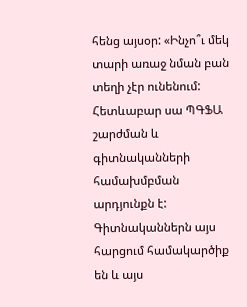հենց այսօր: «Ինչո՞ւ մեկ տարի առաջ նման բան տեղի չէր ունենում: Հետևաբար սա ՊԳՖԱ շարժման և գիտնականների համախմբման արդյունքն է: Գիտնականներն այս հարցում համակարծիք են և այս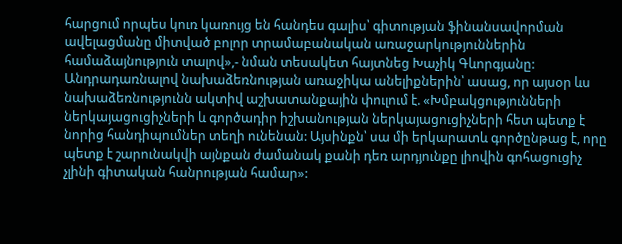հարցում որպես կուռ կառույց են հանդես գալիս՝ գիտության ֆինանսավորման ավելացմանը միտված բոլոր տրամաբանական առաջարկություններին համաձայնություն տալով»,- նման տեսակետ հայտնեց Խաչիկ Գևորգյանը:
Անդրադառնալով նախաձեռնության առաջիկա անելիքներին՝ ասաց, որ այսօր ևս նախաձեռնությունն ակտիվ աշխատանքային փուլում է. «Խմբակցությունների ներկայացուցիչների և գործադիր իշխանության ներկայացուցիչների հետ պետք է նորից հանդիպումներ տեղի ունենան: Այսինքն՝ սա մի երկարատև գործընթաց է, որը պետք է շարունակվի այնքան ժամանակ քանի դեռ արդյունքը լիովին գոհացուցիչ չլինի գիտական հանրության համար»: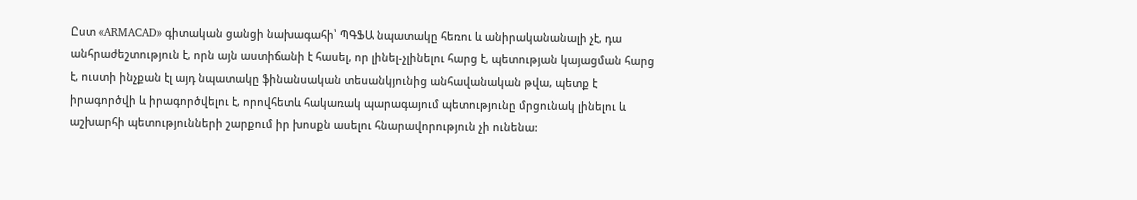Ըստ «ARMACAD» գիտական ցանցի նախագահի՝ ՊԳՖԱ նպատակը հեռու և անիրականանալի չէ, դա անհրաժեշտություն է, որն այն աստիճանի է հասել, որ լինել-չլինելու հարց է, պետության կայացման հարց է, ուստի ինչքան էլ այդ նպատակը ֆինանսական տեսանկյունից անհավանական թվա, պետք է իրագործվի և իրագործվելու է, որովհետև հակառակ պարագայում պետությունը մրցունակ լինելու և աշխարհի պետությունների շարքում իր խոսքն ասելու հնարավորություն չի ունենա: